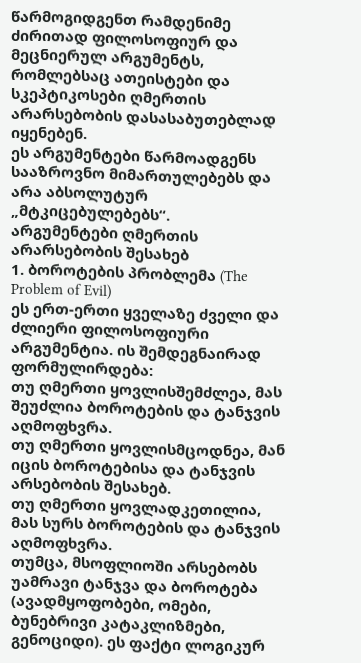წარმოგიდგენთ რამდენიმე ძირითად ფილოსოფიურ და მეცნიერულ არგუმენტს, რომლებსაც ათეისტები და სკეპტიკოსები ღმერთის არარსებობის დასასაბუთებლად იყენებენ.
ეს არგუმენტები წარმოადგენს სააზროვნო მიმართულებებს და არა აბსოლუტურ „მტკიცებულებებს“.
არგუმენტები ღმერთის არარსებობის შესახებ
1. ბოროტების პრობლემა (The Problem of Evil)
ეს ერთ-ერთი ყველაზე ძველი და ძლიერი ფილოსოფიური არგუმენტია. ის შემდეგნაირად ფორმულირდება:
თუ ღმერთი ყოვლისშემძლეა, მას შეუძლია ბოროტების და ტანჯვის აღმოფხვრა.
თუ ღმერთი ყოვლისმცოდნეა, მან იცის ბოროტებისა და ტანჯვის არსებობის შესახებ.
თუ ღმერთი ყოვლადკეთილია, მას სურს ბოროტების და ტანჯვის აღმოფხვრა.
თუმცა, მსოფლიოში არსებობს უამრავი ტანჯვა და ბოროტება (ავადმყოფობები, ომები, ბუნებრივი კატაკლიზმები, გენოციდი). ეს ფაქტი ლოგიკურ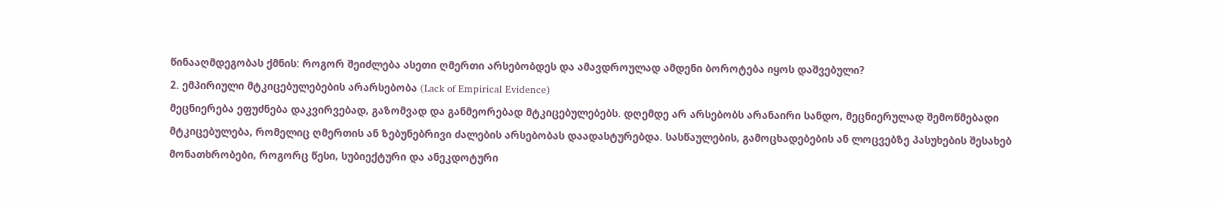წინააღმდეგობას ქმნის: როგორ შეიძლება ასეთი ღმერთი არსებობდეს და ამავდროულად ამდენი ბოროტება იყოს დაშვებული?
2. ემპირიული მტკიცებულებების არარსებობა (Lack of Empirical Evidence)
მეცნიერება ეფუძნება დაკვირვებად, გაზომვად და განმეორებად მტკიცებულებებს. დღემდე არ არსებობს არანაირი სანდო, მეცნიერულად შემოწმებადი მტკიცებულება, რომელიც ღმერთის ან ზებუნებრივი ძალების არსებობას დაადასტურებდა. სასწაულების, გამოცხადებების ან ლოცვებზე პასუხების შესახებ მონათხრობები, როგორც წესი, სუბიექტური და ანეკდოტური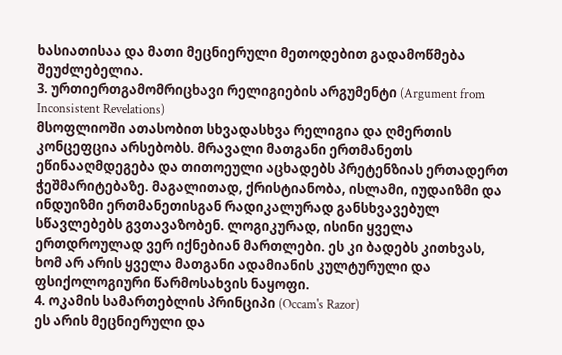ხასიათისაა და მათი მეცნიერული მეთოდებით გადამოწმება შეუძლებელია.
3. ურთიერთგამომრიცხავი რელიგიების არგუმენტი (Argument from Inconsistent Revelations)
მსოფლიოში ათასობით სხვადასხვა რელიგია და ღმერთის კონცეფცია არსებობს. მრავალი მათგანი ერთმანეთს ეწინააღმდეგება და თითოეული აცხადებს პრეტენზიას ერთადერთ ჭეშმარიტებაზე. მაგალითად, ქრისტიანობა, ისლამი, იუდაიზმი და ინდუიზმი ერთმანეთისგან რადიკალურად განსხვავებულ სწავლებებს გვთავაზობენ. ლოგიკურად, ისინი ყველა ერთდროულად ვერ იქნებიან მართლები. ეს კი ბადებს კითხვას, ხომ არ არის ყველა მათგანი ადამიანის კულტურული და ფსიქოლოგიური წარმოსახვის ნაყოფი.
4. ოკამის სამართებლის პრინციპი (Occam's Razor)
ეს არის მეცნიერული და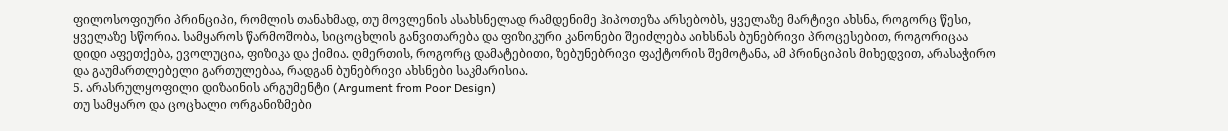ფილოსოფიური პრინციპი, რომლის თანახმად, თუ მოვლენის ასახსნელად რამდენიმე ჰიპოთეზა არსებობს, ყველაზე მარტივი ახსნა, როგორც წესი, ყველაზე სწორია. სამყაროს წარმოშობა, სიცოცხლის განვითარება და ფიზიკური კანონები შეიძლება აიხსნას ბუნებრივი პროცესებით, როგორიცაა დიდი აფეთქება, ევოლუცია, ფიზიკა და ქიმია. ღმერთის, როგორც დამატებითი, ზებუნებრივი ფაქტორის შემოტანა, ამ პრინციპის მიხედვით, არასაჭირო და გაუმართლებელი გართულებაა, რადგან ბუნებრივი ახსნები საკმარისია.
5. არასრულყოფილი დიზაინის არგუმენტი (Argument from Poor Design)
თუ სამყარო და ცოცხალი ორგანიზმები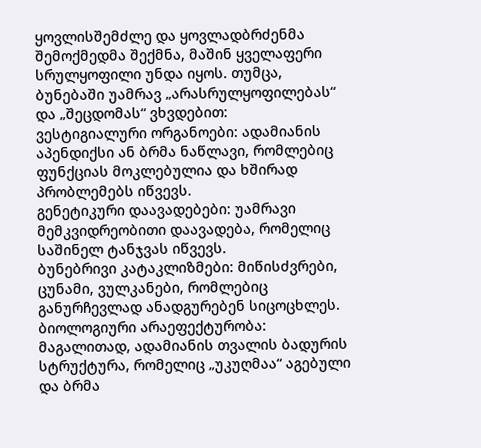ყოვლისშემძლე და ყოვლადბრძენმა შემოქმედმა შექმნა, მაშინ ყველაფერი სრულყოფილი უნდა იყოს. თუმცა, ბუნებაში უამრავ „არასრულყოფილებას“ და „შეცდომას“ ვხვდებით:
ვესტიგიალური ორგანოები: ადამიანის აპენდიქსი ან ბრმა ნაწლავი, რომლებიც ფუნქციას მოკლებულია და ხშირად პრობლემებს იწვევს.
გენეტიკური დაავადებები: უამრავი მემკვიდრეობითი დაავადება, რომელიც საშინელ ტანჯვას იწვევს.
ბუნებრივი კატაკლიზმები: მიწისძვრები, ცუნამი, ვულკანები, რომლებიც განურჩევლად ანადგურებენ სიცოცხლეს.
ბიოლოგიური არაეფექტურობა: მაგალითად, ადამიანის თვალის ბადურის სტრუქტურა, რომელიც „უკუღმაა“ აგებული და ბრმა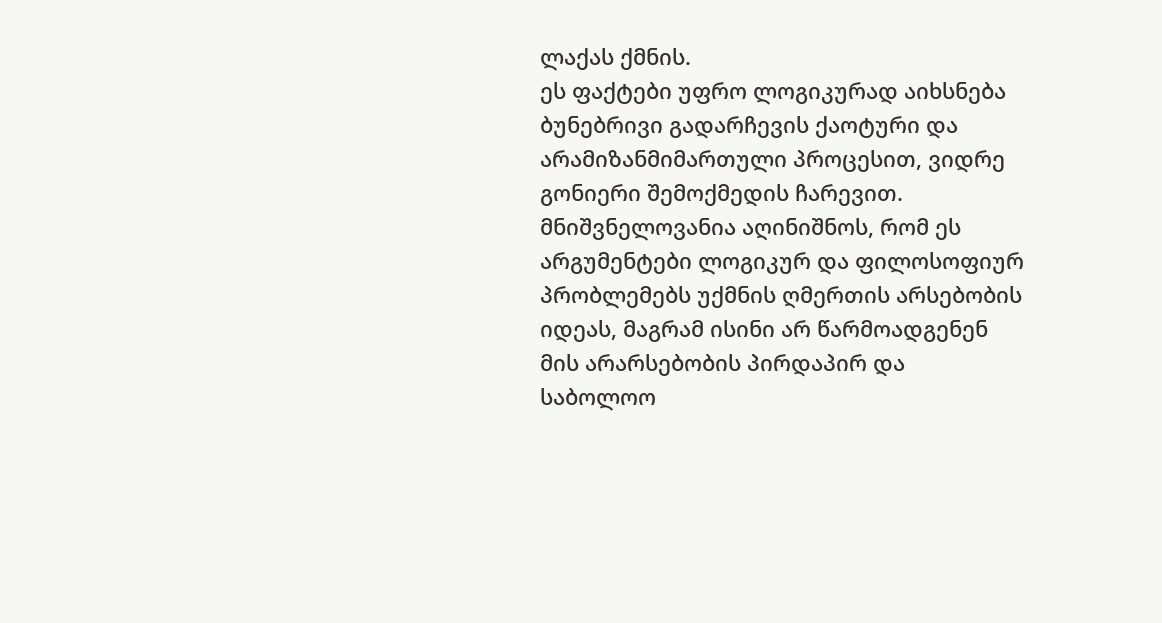ლაქას ქმნის.
ეს ფაქტები უფრო ლოგიკურად აიხსნება ბუნებრივი გადარჩევის ქაოტური და არამიზანმიმართული პროცესით, ვიდრე გონიერი შემოქმედის ჩარევით.
მნიშვნელოვანია აღინიშნოს, რომ ეს არგუმენტები ლოგიკურ და ფილოსოფიურ პრობლემებს უქმნის ღმერთის არსებობის იდეას, მაგრამ ისინი არ წარმოადგენენ მის არარსებობის პირდაპირ და საბოლოო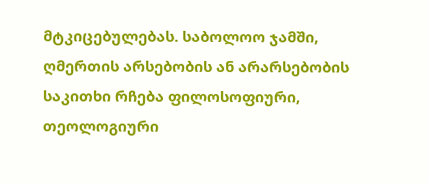მტკიცებულებას. საბოლოო ჯამში, ღმერთის არსებობის ან არარსებობის საკითხი რჩება ფილოსოფიური, თეოლოგიური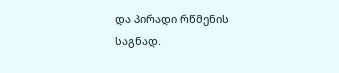და პირადი რწმენის საგნად.